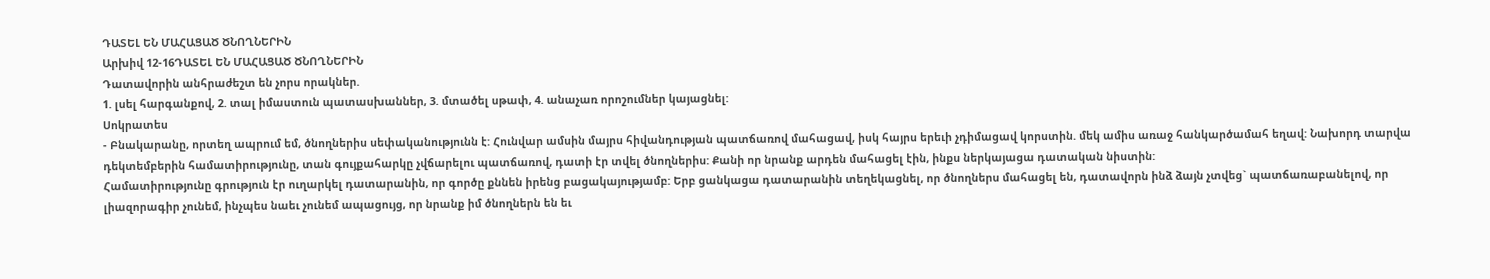ԴԱՏԵԼ ԵՆ ՄԱՀԱՑԱԾ ԾՆՈՂՆԵՐԻՆ
Արխիվ 12-16ԴԱՏԵԼ ԵՆ ՄԱՀԱՑԱԾ ԾՆՈՂՆԵՐԻՆ
Դատավորին անհրաժեշտ են չորս որակներ.
1. լսել հարգանքով, 2. տալ իմաստուն պատասխաններ, 3. մտածել սթափ, 4. անաչառ որոշումներ կայացնել:
Սոկրատես
- Բնակարանը, որտեղ ապրում եմ, ծնողներիս սեփականությունն է: Հունվար ամսին մայրս հիվանդության պատճառով մահացավ, իսկ հայրս երեւի չդիմացավ կորստին. մեկ ամիս առաջ հանկարծամահ եղավ: Նախորդ տարվա դեկտեմբերին համատիրությունը, տան գույքահարկը չվճարելու պատճառով, դատի էր տվել ծնողներիս: Քանի որ նրանք արդեն մահացել էին, ինքս ներկայացա դատական նիստին:
Համատիրությունը գրություն էր ուղարկել դատարանին, որ գործը քննեն իրենց բացակայությամբ: Երբ ցանկացա դատարանին տեղեկացնել, որ ծնողներս մահացել են, դատավորն ինձ ձայն չտվեց` պատճառաբանելով, որ լիազորագիր չունեմ, ինչպես նաեւ չունեմ ապացույց, որ նրանք իմ ծնողներն են եւ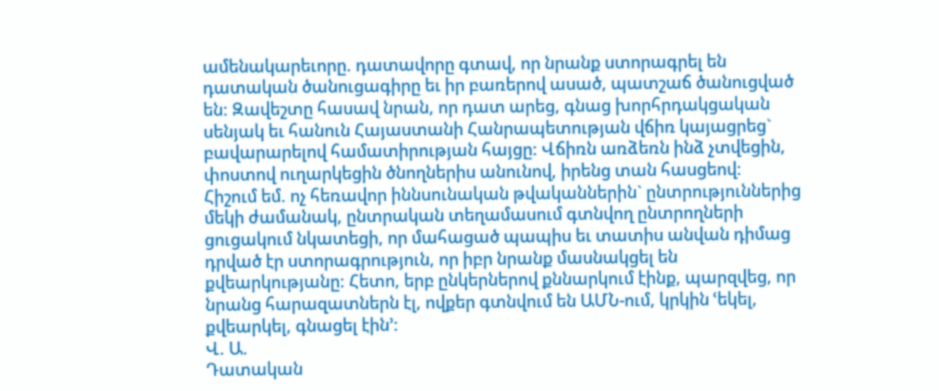ամենակարեւորը. դատավորը գտավ, որ նրանք ստորագրել են դատական ծանուցագիրը եւ իր բառերով ասած, պատշաճ ծանուցված են: Զավեշտը հասավ նրան, որ դատ արեց, գնաց խորհրդակցական սենյակ եւ հանուն Հայաստանի Հանրապետության վճիռ կայացրեց` բավարարելով համատիրության հայցը: Վճիռն առձեռն ինձ չտվեցին, փոստով ուղարկեցին ծնողներիս անունով, իրենց տան հասցեով:
Հիշում եմ. ոչ հեռավոր իննսունական թվականներին` ընտրություններից մեկի ժամանակ, ընտրական տեղամասում գտնվող ընտրողների ցուցակում նկատեցի, որ մահացած պապիս եւ տատիս անվան դիմաց դրված էր ստորագրություն, որ իբր նրանք մասնակցել են քվեարկությանը: Հետո, երբ ընկերներով քննարկում էինք, պարզվեց, որ նրանց հարազատներն էլ, ովքեր գտնվում են ԱՄՆ-ում, կրկին ՙեկել, քվեարկել, գնացել էին՚:
Վ. Ա.
Դատական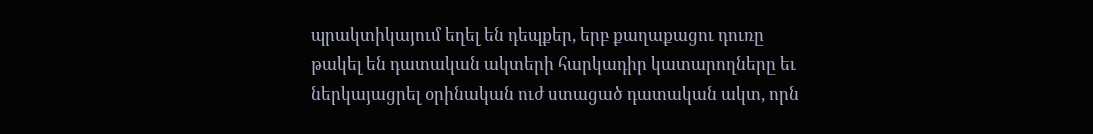պրակտիկայում եղել են դեպքեր, երբ քաղաքացու դուռը թակել են դատական ակտերի հարկադիր կատարողները եւ ներկայացրել օրինական ուժ ստացած դատական ակտ, որն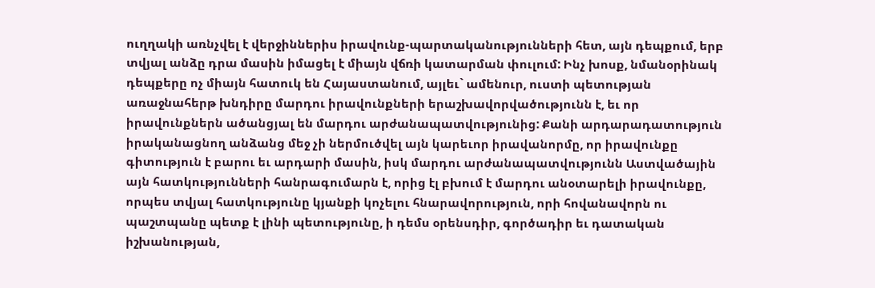ուղղակի առնչվել է վերջիններիս իրավունք-պարտականությունների հետ, այն դեպքում, երբ տվյալ անձը դրա մասին իմացել է միայն վճռի կատարման փուլում: Ինչ խոսք, նմանօրինակ դեպքերը ոչ միայն հատուկ են Հայաստանում, այլեւ` ամենուր, ուստի պետության առաջնահերթ խնդիրը մարդու իրավունքների երաշխավորվածությունն է, եւ որ իրավունքներն ածանցյալ են մարդու արժանապատվությունից: Քանի արդարադատություն իրականացնող անձանց մեջ չի ներմուծվել այն կարեւոր իրավանորմը, որ իրավունքը գիտություն է բարու եւ արդարի մասին, իսկ մարդու արժանապատվությունն Աստվածային այն հատկությունների հանրագումարն է, որից էլ բխում է մարդու անօտարելի իրավունքը, որպես տվյալ հատկությունը կյանքի կոչելու հնարավորություն, որի հովանավորն ու պաշտպանը պետք է լինի պետությունը, ի դեմս օրենսդիր, գործադիր եւ դատական իշխանության,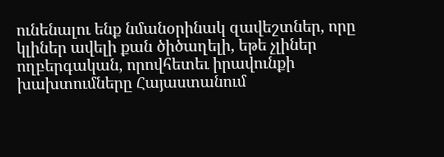ունենալու ենք նմանօրինակ զավեշտներ, որը կլիներ ավելի քան ծիծաղելի, եթե չլիներ ողբերգական, որովհետեւ իրավունքի խախտումները Հայաստանում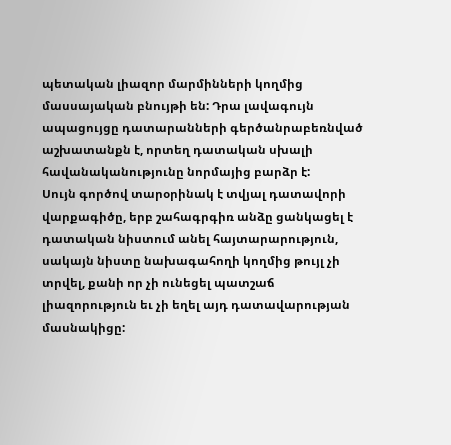պետական լիազոր մարմինների կողմից մասսայական բնույթի են: Դրա լավագույն ապացույցը դատարանների գերծանրաբեռնված աշխատանքն է, որտեղ դատական սխալի հավանականությունը նորմայից բարձր է:
Սույն գործով տարօրինակ է տվյալ դատավորի վարքագիծը, երբ շահագրգիռ անձը ցանկացել է դատական նիստում անել հայտարարություն, սակայն նիստը նախագահողի կողմից թույլ չի տրվել, քանի որ չի ունեցել պատշաճ լիազորություն եւ չի եղել այդ դատավարության մասնակիցը: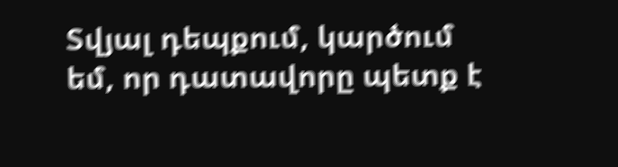Տվյալ դեպքում, կարծում եմ, որ դատավորը պետք է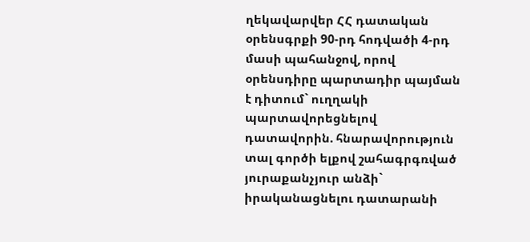ղեկավարվեր ՀՀ դատական օրենսգրքի 90-րդ հոդվածի 4-րդ մասի պահանջով, որով օրենսդիրը պարտադիր պայման է դիտում` ուղղակի պարտավորեցնելով դատավորին. հնարավորություն տալ գործի ելքով շահագրգռված յուրաքանչյուր անձի` իրականացնելու դատարանի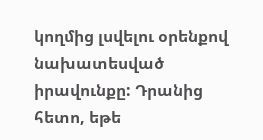կողմից լսվելու օրենքով նախատեսված իրավունքը: Դրանից հետո, եթե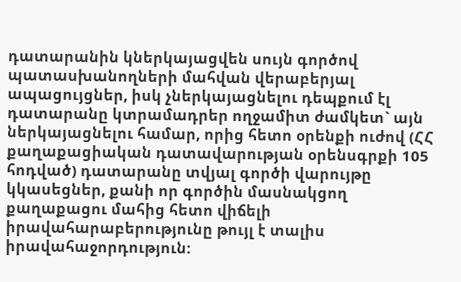դատարանին կներկայացվեն սույն գործով պատասխանողների մահվան վերաբերյալ ապացույցներ, իսկ չներկայացնելու դեպքում էլ դատարանը կտրամադրեր ողջամիտ ժամկետ` այն ներկայացնելու համար, որից հետո օրենքի ուժով (ՀՀ քաղաքացիական դատավարության օրենսգրքի 105 հոդված) դատարանը տվյալ գործի վարույթը կկասեցներ, քանի որ գործին մասնակցող քաղաքացու մահից հետո վիճելի իրավահարաբերությունը թույլ է տալիս իրավահաջորդություն: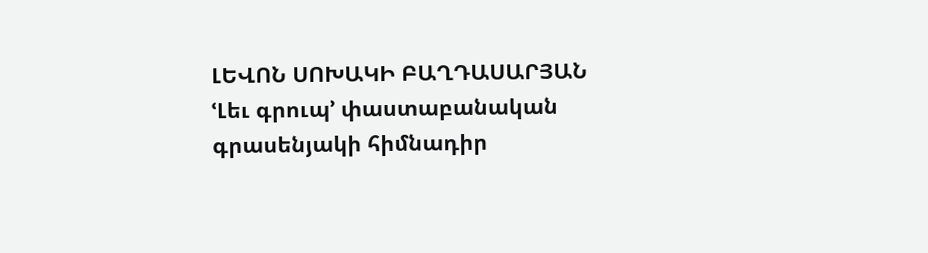ԼԵՎՈՆ ՍՈԽԱԿԻ ԲԱՂԴԱՍԱՐՅԱՆ
ՙԼեւ գրուպ՚ փաստաբանական գրասենյակի հիմնադիր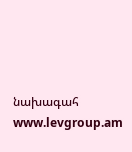նախագահ
www.levgroup.am